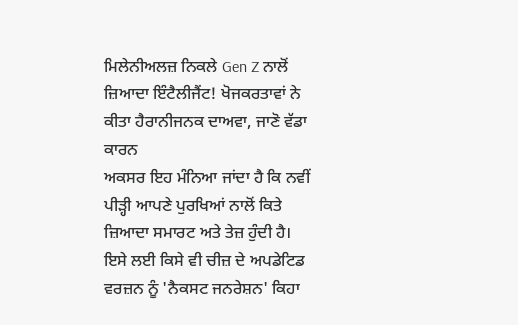ਮਿਲੇਨੀਅਲਜ਼ ਨਿਕਲੇ Gen Z ਨਾਲੋਂ ਜ਼ਿਆਦਾ ਇੰਟੈਲੀਜੈਂਟ! ਖੋਜਕਰਤਾਵਾਂ ਨੇ ਕੀਤਾ ਹੈਰਾਨੀਜਨਕ ਦਾਅਵਾ, ਜਾਣੋ ਵੱਡਾ ਕਾਰਨ
ਅਕਸਰ ਇਹ ਮੰਨਿਆ ਜਾਂਦਾ ਹੈ ਕਿ ਨਵੀਂ ਪੀੜ੍ਹੀ ਆਪਣੇ ਪੁਰਖਿਆਂ ਨਾਲੋਂ ਕਿਤੇ ਜ਼ਿਆਦਾ ਸਮਾਰਟ ਅਤੇ ਤੇਜ਼ ਹੁੰਦੀ ਹੈ। ਇਸੇ ਲਈ ਕਿਸੇ ਵੀ ਚੀਜ਼ ਦੇ ਅਪਡੇਟਿਡ ਵਰਜ਼ਨ ਨੂੰ 'ਨੈਕਸਟ ਜਨਰੇਸ਼ਨ' ਕਿਹਾ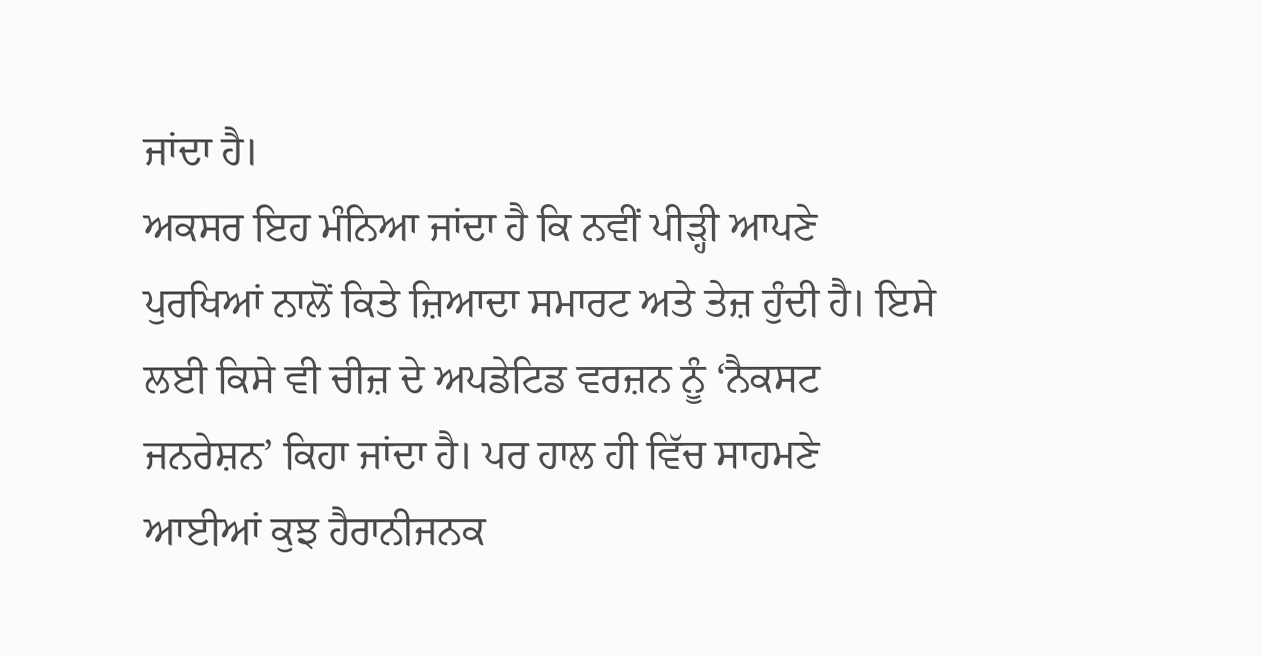ਜਾਂਦਾ ਹੈ।
ਅਕਸਰ ਇਹ ਮੰਨਿਆ ਜਾਂਦਾ ਹੈ ਕਿ ਨਵੀਂ ਪੀੜ੍ਹੀ ਆਪਣੇ ਪੁਰਖਿਆਂ ਨਾਲੋਂ ਕਿਤੇ ਜ਼ਿਆਦਾ ਸਮਾਰਟ ਅਤੇ ਤੇਜ਼ ਹੁੰਦੀ ਹੈ। ਇਸੇ ਲਈ ਕਿਸੇ ਵੀ ਚੀਜ਼ ਦੇ ਅਪਡੇਟਿਡ ਵਰਜ਼ਨ ਨੂੰ ‘ਨੈਕਸਟ ਜਨਰੇਸ਼ਨ’ ਕਿਹਾ ਜਾਂਦਾ ਹੈ। ਪਰ ਹਾਲ ਹੀ ਵਿੱਚ ਸਾਹਮਣੇ ਆਈਆਂ ਕੁਝ ਹੈਰਾਨੀਜਨਕ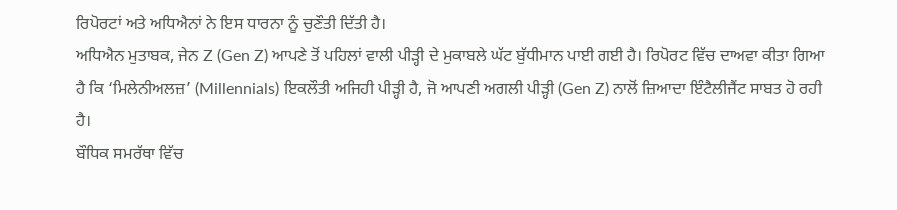ਰਿਪੋਰਟਾਂ ਅਤੇ ਅਧਿਐਨਾਂ ਨੇ ਇਸ ਧਾਰਨਾ ਨੂੰ ਚੁਣੌਤੀ ਦਿੱਤੀ ਹੈ।
ਅਧਿਐਨ ਮੁਤਾਬਕ, ਜੇਨ Z (Gen Z) ਆਪਣੇ ਤੋਂ ਪਹਿਲਾਂ ਵਾਲੀ ਪੀੜ੍ਹੀ ਦੇ ਮੁਕਾਬਲੇ ਘੱਟ ਬੁੱਧੀਮਾਨ ਪਾਈ ਗਈ ਹੈ। ਰਿਪੋਰਟ ਵਿੱਚ ਦਾਅਵਾ ਕੀਤਾ ਗਿਆ ਹੈ ਕਿ ‘ਮਿਲੇਨੀਅਲਜ਼’ (Millennials) ਇਕਲੌਤੀ ਅਜਿਹੀ ਪੀੜ੍ਹੀ ਹੈ, ਜੋ ਆਪਣੀ ਅਗਲੀ ਪੀੜ੍ਹੀ (Gen Z) ਨਾਲੋਂ ਜ਼ਿਆਦਾ ਇੰਟੈਲੀਜੈਂਟ ਸਾਬਤ ਹੋ ਰਹੀ ਹੈ।
ਬੌਧਿਕ ਸਮਰੱਥਾ ਵਿੱਚ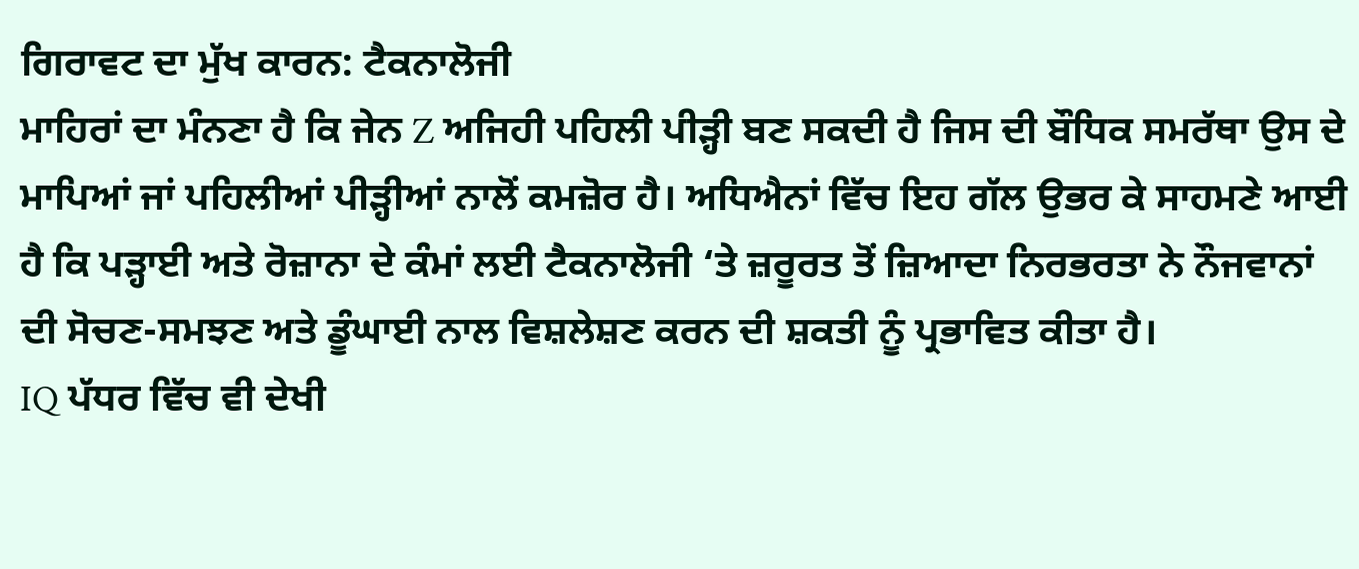ਗਿਰਾਵਟ ਦਾ ਮੁੱਖ ਕਾਰਨ: ਟੈਕਨਾਲੋਜੀ
ਮਾਹਿਰਾਂ ਦਾ ਮੰਨਣਾ ਹੈ ਕਿ ਜੇਨ Z ਅਜਿਹੀ ਪਹਿਲੀ ਪੀੜ੍ਹੀ ਬਣ ਸਕਦੀ ਹੈ ਜਿਸ ਦੀ ਬੌਧਿਕ ਸਮਰੱਥਾ ਉਸ ਦੇ ਮਾਪਿਆਂ ਜਾਂ ਪਹਿਲੀਆਂ ਪੀੜ੍ਹੀਆਂ ਨਾਲੋਂ ਕਮਜ਼ੋਰ ਹੈ। ਅਧਿਐਨਾਂ ਵਿੱਚ ਇਹ ਗੱਲ ਉਭਰ ਕੇ ਸਾਹਮਣੇ ਆਈ ਹੈ ਕਿ ਪੜ੍ਹਾਈ ਅਤੇ ਰੋਜ਼ਾਨਾ ਦੇ ਕੰਮਾਂ ਲਈ ਟੈਕਨਾਲੋਜੀ ‘ਤੇ ਜ਼ਰੂਰਤ ਤੋਂ ਜ਼ਿਆਦਾ ਨਿਰਭਰਤਾ ਨੇ ਨੌਜਵਾਨਾਂ ਦੀ ਸੋਚਣ-ਸਮਝਣ ਅਤੇ ਡੂੰਘਾਈ ਨਾਲ ਵਿਸ਼ਲੇਸ਼ਣ ਕਰਨ ਦੀ ਸ਼ਕਤੀ ਨੂੰ ਪ੍ਰਭਾਵਿਤ ਕੀਤਾ ਹੈ।
IQ ਪੱਧਰ ਵਿੱਚ ਵੀ ਦੇਖੀ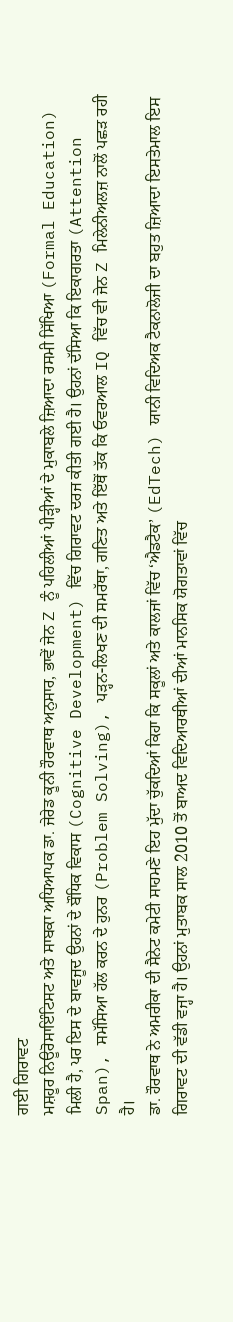ਗਈ ਗਿਰਾਵਟ
ਮਸ਼ਹੂਰ ਨਿਊਰੋਸਾਇੰਟਿਸਟ ਅਤੇ ਸਾਬਕਾ ਅਧਿਆਪਕ ਡਾ. ਜੇਰੇਡ ਕੂਨੀ ਹੌਰਵਾਥ ਅਨੁਸਾਰ, ਭਾਵੇਂ ਜੇਨ Z ਨੂੰ ਪਹਿਲੀਆਂ ਪੀੜ੍ਹੀਆਂ ਦੇ ਮੁਕਾਬਲੇ ਜ਼ਿਆਦਾ ਰਸਮੀ ਸਿੱਖਿਆ (Formal Education) ਮਿਲੀ ਹੈ, ਪਰ ਇਸ ਦੇ ਬਾਵਜੂਦ ਉਹਨਾਂ ਦੇ ਬੌਧਿਕ ਵਿਕਾਸ (Cognitive Development) ਵਿੱਚ ਗਿਰਾਵਟ ਦਰਜ ਕੀਤੀ ਗਈ ਹੈ। ਉਹਨਾਂ ਦੱਸਿਆ ਕਿ ਇਕਾਗਰਤਾ (Attention Span), ਸਮੱਸਿਆ ਹੱਲ ਕਰਨ ਦੇ ਹੁਨਰ (Problem Solving), ਪੜ੍ਹਨ-ਲਿਖਣ ਦੀ ਸਮਰੱਥਾ, ਗਣਿਤ ਅਤੇ ਇੱਥੋਂ ਤੱਕ ਕਿ ਓਵਰਆਲ IQ ਵਿੱਚ ਵੀ ਜੇਨ Z ਮਿਲੇਨੀਅਲਜ਼ ਨਾਲੋਂ ਪਛੜ ਰਹੀ ਹੈ।
ਡਾ. ਹੌਰਵਾਥ ਨੇ ਅਮਰੀਕਾ ਦੀ ਸੈਨੇਟ ਕਮੇਟੀ ਸਾਹਮਣੇ ਇਹ ਮੁੱਦਾ ਚੁੱਕਦਿਆਂ ਕਿਹਾ ਕਿ ਸਕੂਲਾਂ ਅਤੇ ਕਾਲਜਾਂ ਵਿੱਚ ‘ਐਡਟੈਕ’ (EdTech) ਯਾਨੀ ਵਿਦਿਅਕ ਟੈਕਨਾਲੋਜੀ ਦਾ ਬਹੁਤ ਜ਼ਿਆਦਾ ਇਸਤੇਮਾਲ ਇਸ ਗਿਰਾਵਟ ਦੀ ਵੱਡੀ ਵਜ੍ਹਾ ਹੈ। ਉਹਨਾਂ ਮੁਤਾਬਕ ਸਾਲ 2010 ਤੋਂ ਬਾਅਦ ਵਿਦਿਆਰਥੀਆਂ ਦੀਆਂ ਮਾਨਸਿਕ ਯੋਗਤਾਵਾਂ ਵਿੱਚ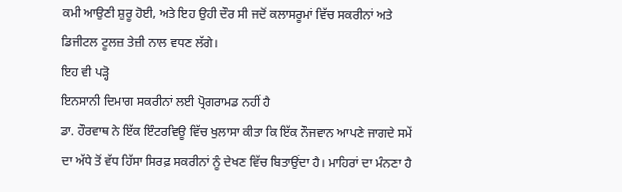ਕਮੀ ਆਉਣੀ ਸ਼ੁਰੂ ਹੋਈ, ਅਤੇ ਇਹ ਉਹੀ ਦੌਰ ਸੀ ਜਦੋਂ ਕਲਾਸਰੂਮਾਂ ਵਿੱਚ ਸਕਰੀਨਾਂ ਅਤੇ ਡਿਜੀਟਲ ਟੂਲਜ਼ ਤੇਜ਼ੀ ਨਾਲ ਵਧਣ ਲੱਗੇ।
ਇਹ ਵੀ ਪੜ੍ਹੋ
ਇਨਸਾਨੀ ਦਿਮਾਗ ਸਕਰੀਨਾਂ ਲਈ ਪ੍ਰੋਗਰਾਮਡ ਨਹੀਂ ਹੈ
ਡਾ. ਹੌਰਵਾਥ ਨੇ ਇੱਕ ਇੰਟਰਵਿਊ ਵਿੱਚ ਖੁਲਾਸਾ ਕੀਤਾ ਕਿ ਇੱਕ ਨੌਜਵਾਨ ਆਪਣੇ ਜਾਗਦੇ ਸਮੇਂ ਦਾ ਅੱਧੇ ਤੋਂ ਵੱਧ ਹਿੱਸਾ ਸਿਰਫ਼ ਸਕਰੀਨਾਂ ਨੂੰ ਦੇਖਣ ਵਿੱਚ ਬਿਤਾਉਂਦਾ ਹੈ। ਮਾਹਿਰਾਂ ਦਾ ਮੰਨਣਾ ਹੈ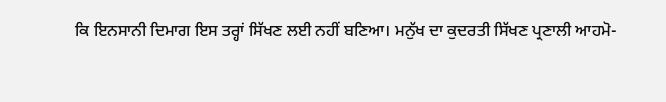ਕਿ ਇਨਸਾਨੀ ਦਿਮਾਗ ਇਸ ਤਰ੍ਹਾਂ ਸਿੱਖਣ ਲਈ ਨਹੀਂ ਬਣਿਆ। ਮਨੁੱਖ ਦਾ ਕੁਦਰਤੀ ਸਿੱਖਣ ਪ੍ਰਣਾਲੀ ਆਹਮੋ-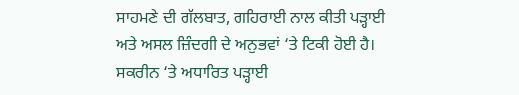ਸਾਹਮਣੇ ਦੀ ਗੱਲਬਾਤ, ਗਹਿਰਾਈ ਨਾਲ ਕੀਤੀ ਪੜ੍ਹਾਈ ਅਤੇ ਅਸਲ ਜ਼ਿੰਦਗੀ ਦੇ ਅਨੁਭਵਾਂ ‘ਤੇ ਟਿਕੀ ਹੋਈ ਹੈ।
ਸਕਰੀਨ ‘ਤੇ ਅਧਾਰਿਤ ਪੜ੍ਹਾਈ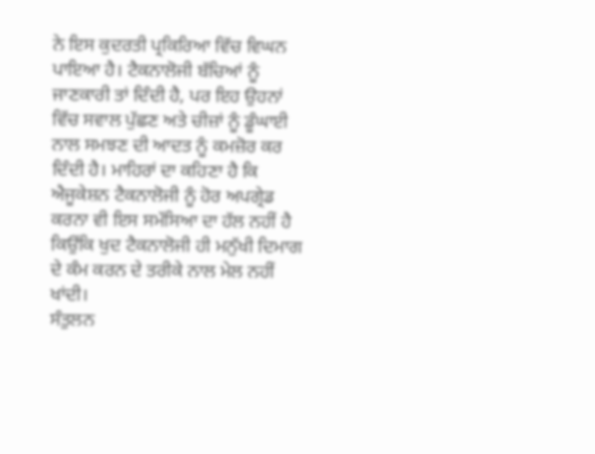ਨੇ ਇਸ ਕੁਦਰਤੀ ਪ੍ਰਕਿਰਿਆ ਵਿੱਚ ਵਿਘਨ ਪਾਇਆ ਹੈ। ਟੈਕਨਾਲੋਜੀ ਬੱਚਿਆਂ ਨੂੰ ਜਾਣਕਾਰੀ ਤਾਂ ਦਿੰਦੀ ਹੈ, ਪਰ ਇਹ ਉਹਨਾਂ ਵਿੱਚ ਸਵਾਲ ਪੁੱਛਣ ਅਤੇ ਚੀਜ਼ਾਂ ਨੂੰ ਡੂੰਘਾਈ ਨਾਲ ਸਮਝਣ ਦੀ ਆਦਤ ਨੂੰ ਕਮਜ਼ੋਰ ਕਰ ਦਿੰਦੀ ਹੈ। ਮਾਹਿਰਾਂ ਦਾ ਕਹਿਣਾ ਹੈ ਕਿ ਐਜੂਕੇਸ਼ਨ ਟੈਕਨਾਲੋਜੀ ਨੂੰ ਹੋਰ ਅਪਗ੍ਰੇਡ ਕਰਨਾ ਵੀ ਇਸ ਸਮੱਸਿਆ ਦਾ ਹੱਲ ਨਹੀਂ ਹੈ ਕਿਉਂਕਿ ਖੁਦ ਟੈਕਨਾਲੋਜੀ ਹੀ ਮਨੁੱਖੀ ਦਿਮਾਗ ਦੇ ਕੰਮ ਕਰਨ ਦੇ ਤਰੀਕੇ ਨਾਲ ਮੇਲ ਨਹੀਂ ਖਾਂਦੀ।
ਸੰਤੁਲਨ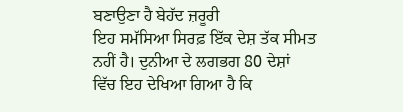ਬਣਾਉਣਾ ਹੈ ਬੇਹੱਦ ਜ਼ਰੂਰੀ
ਇਹ ਸਮੱਸਿਆ ਸਿਰਫ਼ ਇੱਕ ਦੇਸ਼ ਤੱਕ ਸੀਮਤ ਨਹੀਂ ਹੈ। ਦੁਨੀਆ ਦੇ ਲਗਭਗ 80 ਦੇਸ਼ਾਂ ਵਿੱਚ ਇਹ ਦੇਖਿਆ ਗਿਆ ਹੈ ਕਿ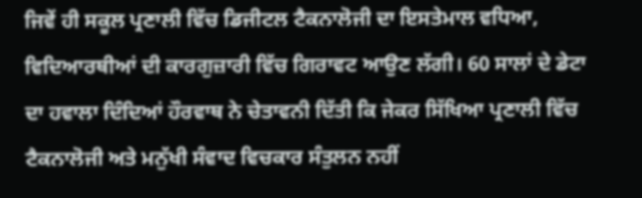ਜਿਵੇਂ ਹੀ ਸਕੂਲ ਪ੍ਰਣਾਲੀ ਵਿੱਚ ਡਿਜੀਟਲ ਟੈਕਨਾਲੋਜੀ ਦਾ ਇਸਤੇਮਾਲ ਵਧਿਆ, ਵਿਦਿਆਰਥੀਆਂ ਦੀ ਕਾਰਗੁਜ਼ਾਰੀ ਵਿੱਚ ਗਿਰਾਵਟ ਆਉਣ ਲੱਗੀ। 60 ਸਾਲਾਂ ਦੇ ਡੇਟਾ ਦਾ ਹਵਾਲਾ ਦਿੰਦਿਆਂ ਹੌਰਵਾਥ ਨੇ ਚੇਤਾਵਨੀ ਦਿੱਤੀ ਕਿ ਜੇਕਰ ਸਿੱਖਿਆ ਪ੍ਰਣਾਲੀ ਵਿੱਚ ਟੈਕਨਾਲੋਜੀ ਅਤੇ ਮਨੁੱਖੀ ਸੰਵਾਦ ਵਿਚਕਾਰ ਸੰਤੁਲਨ ਨਹੀਂ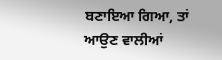ਬਣਾਇਆ ਗਿਆ, ਤਾਂ ਆਉਣ ਵਾਲੀਆਂ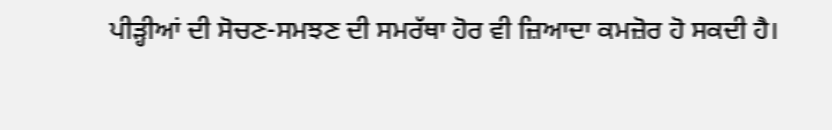ਪੀੜ੍ਹੀਆਂ ਦੀ ਸੋਚਣ-ਸਮਝਣ ਦੀ ਸਮਰੱਥਾ ਹੋਰ ਵੀ ਜ਼ਿਆਦਾ ਕਮਜ਼ੋਰ ਹੋ ਸਕਦੀ ਹੈ।